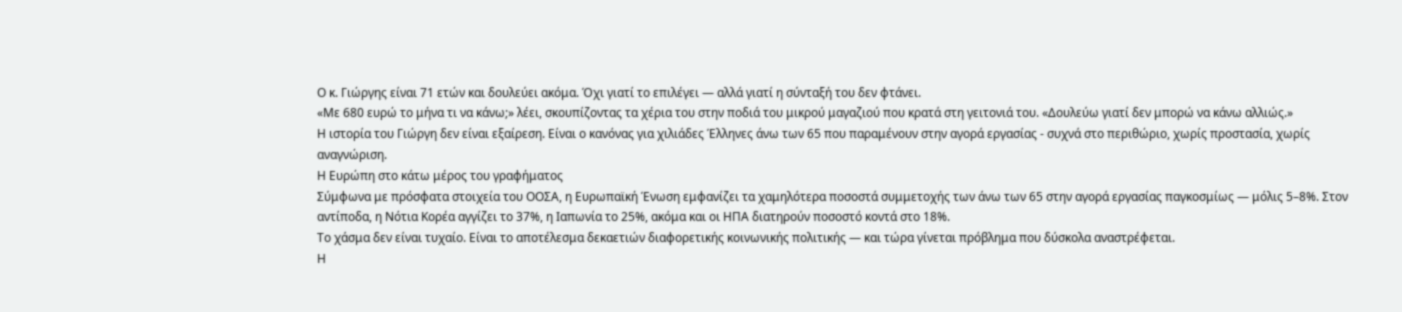Ο κ. Γιώργης είναι 71 ετών και δουλεύει ακόμα. Όχι γιατί το επιλέγει — αλλά γιατί η σύνταξή του δεν φτάνει.
«Με 680 ευρώ το μήνα τι να κάνω;» λέει, σκουπίζοντας τα χέρια του στην ποδιά του μικρού μαγαζιού που κρατά στη γειτονιά του. «Δουλεύω γιατί δεν μπορώ να κάνω αλλιώς.»
Η ιστορία του Γιώργη δεν είναι εξαίρεση. Είναι ο κανόνας για χιλιάδες Έλληνες άνω των 65 που παραμένουν στην αγορά εργασίας - συχνά στο περιθώριο, χωρίς προστασία, χωρίς αναγνώριση.
Η Ευρώπη στο κάτω μέρος του γραφήματος
Σύμφωνα με πρόσφατα στοιχεία του ΟΟΣΑ, η Ευρωπαϊκή Ένωση εμφανίζει τα χαμηλότερα ποσοστά συμμετοχής των άνω των 65 στην αγορά εργασίας παγκοσμίως — μόλις 5–8%. Στον αντίποδα, η Νότια Κορέα αγγίζει το 37%, η Ιαπωνία το 25%, ακόμα και οι ΗΠΑ διατηρούν ποσοστό κοντά στο 18%.
Το χάσμα δεν είναι τυχαίο. Είναι το αποτέλεσμα δεκαετιών διαφορετικής κοινωνικής πολιτικής — και τώρα γίνεται πρόβλημα που δύσκολα αναστρέφεται.
Η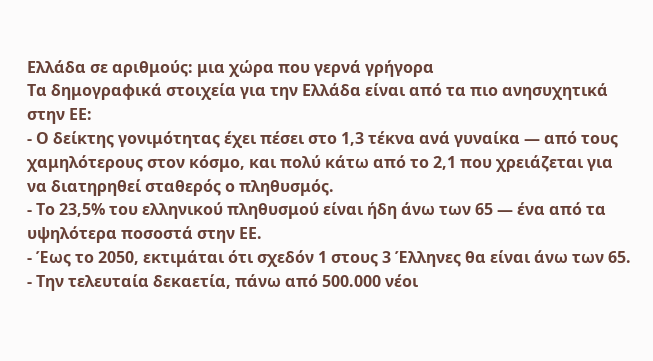Ελλάδα σε αριθμούς: μια χώρα που γερνά γρήγορα
Τα δημογραφικά στοιχεία για την Ελλάδα είναι από τα πιο ανησυχητικά στην ΕΕ:
- Ο δείκτης γονιμότητας έχει πέσει στο 1,3 τέκνα ανά γυναίκα — από τους χαμηλότερους στον κόσμο, και πολύ κάτω από το 2,1 που χρειάζεται για να διατηρηθεί σταθερός ο πληθυσμός.
- Το 23,5% του ελληνικού πληθυσμού είναι ήδη άνω των 65 — ένα από τα υψηλότερα ποσοστά στην ΕΕ.
- Έως το 2050, εκτιμάται ότι σχεδόν 1 στους 3 Έλληνες θα είναι άνω των 65.
- Την τελευταία δεκαετία, πάνω από 500.000 νέοι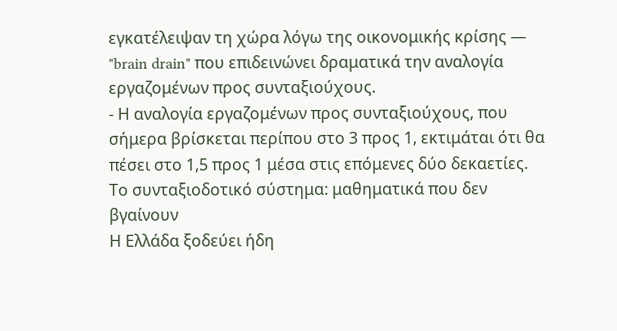εγκατέλειψαν τη χώρα λόγω της οικονομικής κρίσης — "brain drain" που επιδεινώνει δραματικά την αναλογία εργαζομένων προς συνταξιούχους.
- Η αναλογία εργαζομένων προς συνταξιούχους, που σήμερα βρίσκεται περίπου στο 3 προς 1, εκτιμάται ότι θα πέσει στο 1,5 προς 1 μέσα στις επόμενες δύο δεκαετίες.
Το συνταξιοδοτικό σύστημα: μαθηματικά που δεν βγαίνουν
Η Ελλάδα ξοδεύει ήδη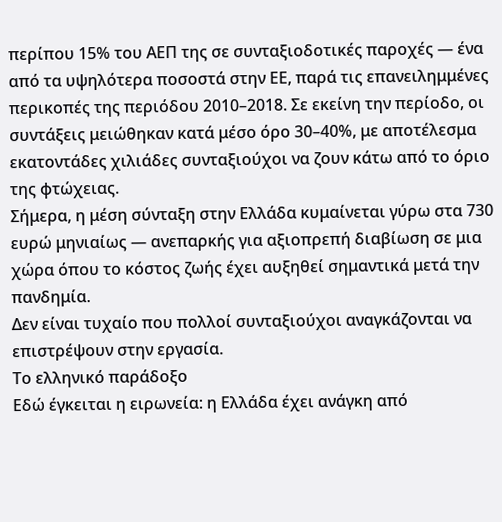περίπου 15% του ΑΕΠ της σε συνταξιοδοτικές παροχές — ένα από τα υψηλότερα ποσοστά στην ΕΕ, παρά τις επανειλημμένες περικοπές της περιόδου 2010–2018. Σε εκείνη την περίοδο, οι συντάξεις μειώθηκαν κατά μέσο όρο 30–40%, με αποτέλεσμα εκατοντάδες χιλιάδες συνταξιούχοι να ζουν κάτω από το όριο της φτώχειας.
Σήμερα, η μέση σύνταξη στην Ελλάδα κυμαίνεται γύρω στα 730 ευρώ μηνιαίως — ανεπαρκής για αξιοπρεπή διαβίωση σε μια χώρα όπου το κόστος ζωής έχει αυξηθεί σημαντικά μετά την πανδημία.
Δεν είναι τυχαίο που πολλοί συνταξιούχοι αναγκάζονται να επιστρέψουν στην εργασία.
Το ελληνικό παράδοξο
Εδώ έγκειται η ειρωνεία: η Ελλάδα έχει ανάγκη από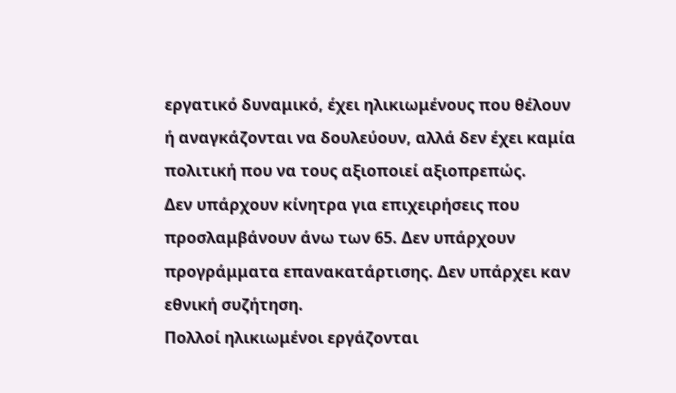εργατικό δυναμικό, έχει ηλικιωμένους που θέλουν ή αναγκάζονται να δουλεύουν, αλλά δεν έχει καμία πολιτική που να τους αξιοποιεί αξιοπρεπώς.
Δεν υπάρχουν κίνητρα για επιχειρήσεις που προσλαμβάνουν άνω των 65. Δεν υπάρχουν προγράμματα επανακατάρτισης. Δεν υπάρχει καν εθνική συζήτηση.
Πολλοί ηλικιωμένοι εργάζονται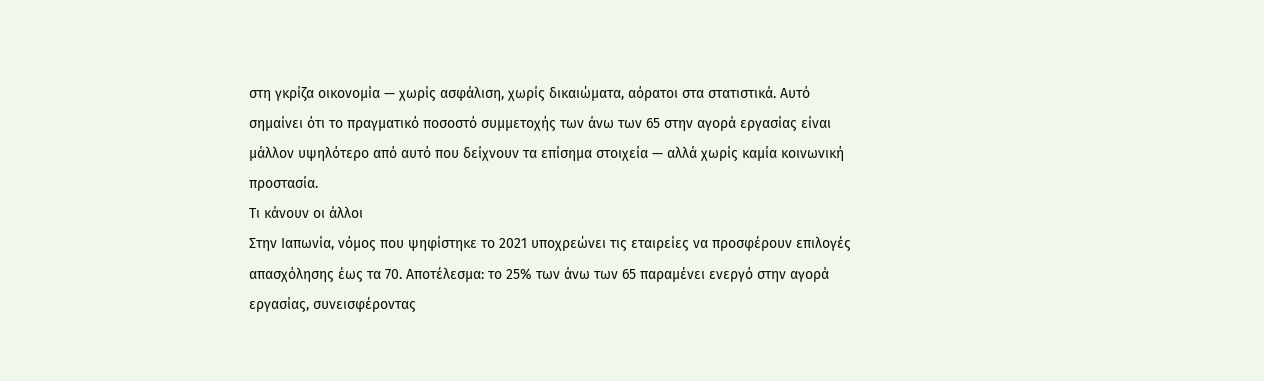στη γκρίζα οικονομία — χωρίς ασφάλιση, χωρίς δικαιώματα, αόρατοι στα στατιστικά. Αυτό σημαίνει ότι το πραγματικό ποσοστό συμμετοχής των άνω των 65 στην αγορά εργασίας είναι μάλλον υψηλότερο από αυτό που δείχνουν τα επίσημα στοιχεία — αλλά χωρίς καμία κοινωνική προστασία.
Τι κάνουν οι άλλοι
Στην Ιαπωνία, νόμος που ψηφίστηκε το 2021 υποχρεώνει τις εταιρείες να προσφέρουν επιλογές απασχόλησης έως τα 70. Αποτέλεσμα: το 25% των άνω των 65 παραμένει ενεργό στην αγορά εργασίας, συνεισφέροντας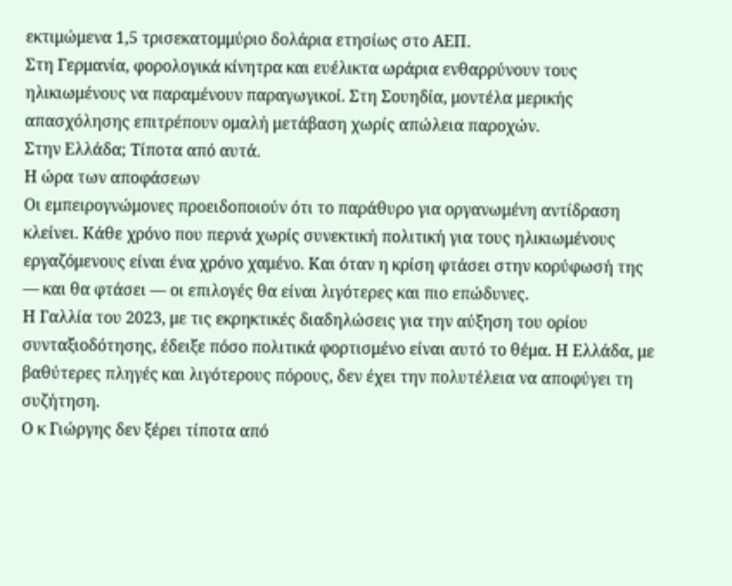εκτιμώμενα 1,5 τρισεκατομμύριο δολάρια ετησίως στο ΑΕΠ.
Στη Γερμανία, φορολογικά κίνητρα και ευέλικτα ωράρια ενθαρρύνουν τους ηλικιωμένους να παραμένουν παραγωγικοί. Στη Σουηδία, μοντέλα μερικής απασχόλησης επιτρέπουν ομαλή μετάβαση χωρίς απώλεια παροχών.
Στην Ελλάδα; Τίποτα από αυτά.
Η ώρα των αποφάσεων
Οι εμπειρογνώμονες προειδοποιούν ότι το παράθυρο για οργανωμένη αντίδραση κλείνει. Κάθε χρόνο που περνά χωρίς συνεκτική πολιτική για τους ηλικιωμένους εργαζόμενους είναι ένα χρόνο χαμένο. Και όταν η κρίση φτάσει στην κορύφωσή της — και θα φτάσει — οι επιλογές θα είναι λιγότερες και πιο επώδυνες.
Η Γαλλία του 2023, με τις εκρηκτικές διαδηλώσεις για την αύξηση του ορίου συνταξιοδότησης, έδειξε πόσο πολιτικά φορτισμένο είναι αυτό το θέμα. Η Ελλάδα, με βαθύτερες πληγές και λιγότερους πόρους, δεν έχει την πολυτέλεια να αποφύγει τη συζήτηση.
Ο κ Γιώργης δεν ξέρει τίποτα από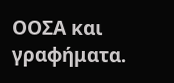ΟΟΣΑ και γραφήματα.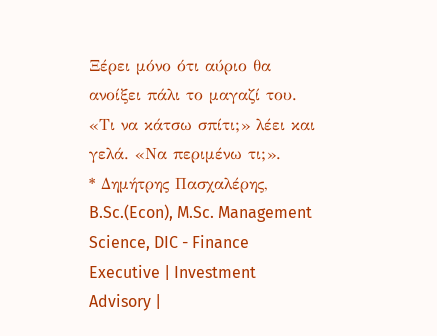Ξέρει μόνο ότι αύριο θα ανοίξει πάλι το μαγαζί του. «Τι να κάτσω σπίτι;» λέει και γελά. «Να περιμένω τι;».
* Δημήτρης Πασχαλέρης, B.Sc.(Econ), M.Sc. Management Science, DIC - Finance Executive | Investment Advisory |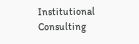Institutional Consulting